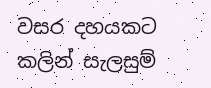වසර දහයකට කලින් සැලසුම්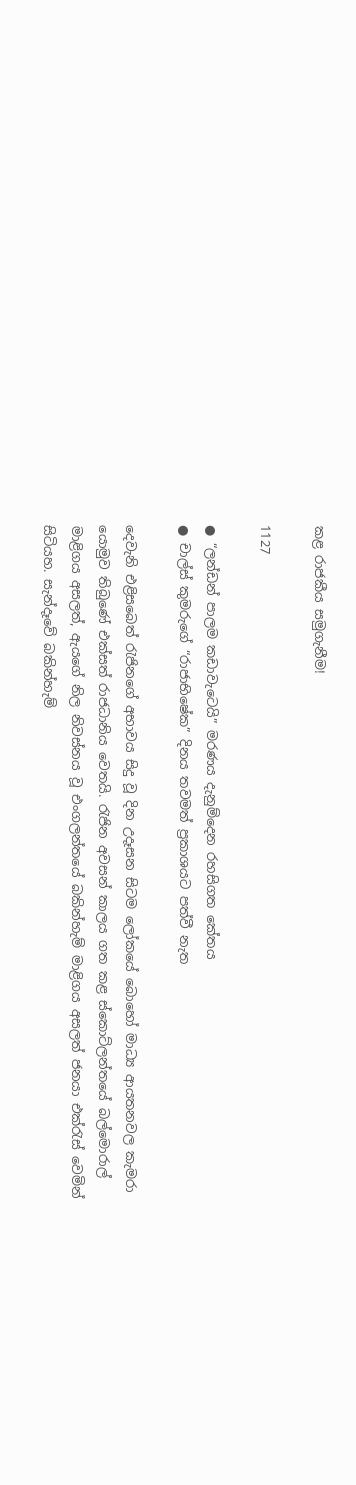කළ රාජකීය සමුගැනීම!

1127

● “ලන්ඩන් පාලම කඩාවැටෙයි” මරණය දැනුම්දෙන රහසිගත කේතය
● චාල්ස් කුමරුගේ “රාජාභිෂේක” දිනය තවමත් ප්‍රකාශයට පත්වී නැත

දෙවැනි එළිසබෙත් රැජිනගේ අභාවය සිදු වූ දින උදෑසන සිටම ලෝකයේ බොහෝ මාධ්‍ය ආයතනවල කැමරා යොමුව තිබුණේ එක්සත් රාජධානිය වෙතයි. රැජින අවසන් කාලය ගත කළ ස්කොට්ලන්තයේ බල්මොරාල් මාළිගය අසලත්, ඇයගේ නිල නිවස්නය වූ එංගලන්තයේ බකින්හැම් මාළිගය අසලත් ජනයා එක්රැස් වෙමින් සිටියහ. සැන්දෑවේ බකින්හැම්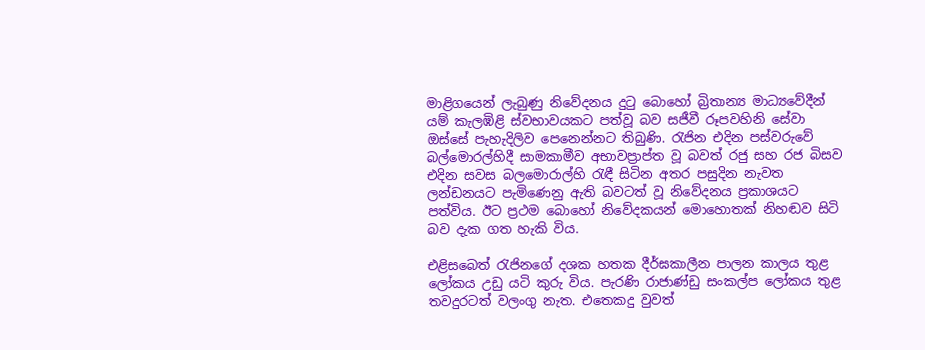මාළිගයෙන් ලැබුණු නිවේදනය දුටු බොහෝ බ්‍රිතාන්‍ය මාධ්‍යවේදීන් යම් කැලඹිළි ස්වභාවයකට පත්වූ බව සජීවී රූපවහිනි සේවා ඔස්සේ පැහැදිලිව පෙනෙන්නට තිබුණි. රැජින එදින පස්වරුවේ බල්මොරල්හිදී සාමකාමීව අභාවප්‍රාප්ත වූ බවත් රජු සහ රජ බිසව එදින සවස බලමොරාල්හි රැඳී සිටින අතර පසුදින නැවත ලන්ඩනයට පැමිණෙනු ඇති බවටත් වූ නිවේදනය ප්‍රකාශයට පත්විය. ඊට ප්‍රථම බොහෝ නිවේදකයන් මොහොතක් නිහඬව සිටි බව දැක ගත හැකි විය.

එළිසබෙත් රැජිනගේ දශක හතක දීර්ඝකාලීන පාලන කාලය තුළ ලෝකය උඩු යටි කුරු විය. පැරණි රාජාණ්ඩු සංකල්ප ලෝකය තුළ තවදුරටත් වලංගු නැත. එතෙකදු වුවත්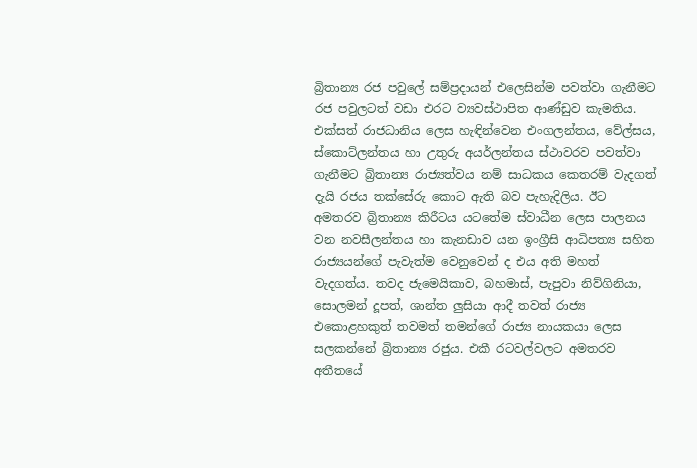බ්‍රිතාන්‍ය රජ පවුලේ සම්ප්‍රදායන් එලෙසින්ම පවත්වා ගැනීමට රජ පවුලටත් වඩා එරට ව්‍යවස්ථාපිත ආණ්ඩුව කැමතිය. එක්සත් රාජධානිය ලෙස හැඳින්වෙන එංගලන්තය, වේල්සය, ස්කොට්ලන්තය හා උතුරු අයර්ලන්තය ස්ථාවරව පවත්වා ගැනීමට බ්‍රිතාන්‍ය රාජ්‍යත්වය නම් සාධකය කෙතරම් වැදගත් දැයි රජය තක්සේරු කොට ඇති බව පැහැදිලිය. ඊට අමතරව බ්‍රිතාන්‍ය කිරීටය යටතේම ස්වාධීන ලෙස පාලනය වන නවසීලන්තය හා කැනඩාව යන ඉංග්‍රීසි ආධිපත්‍ය සහිත රාජ්‍යයන්ගේ පැවැත්ම වෙනුවෙන් ද එය අති මහත් වැදගත්ය. තවද ජැමෙයිකාව, බහමාස්, පැපුවා නිව්ගිනියා, සොලමන් දූපත්, ශාන්ත ලුසියා ආදී තවත් රාජ්‍ය එකොළහකුත් තවමත් තමන්ගේ රාජ්‍ය නායකයා ලෙස සලකන්නේ බ්‍රිතාන්‍ය රජුය. එකී රටවල්වලට අමතරව අතීතයේ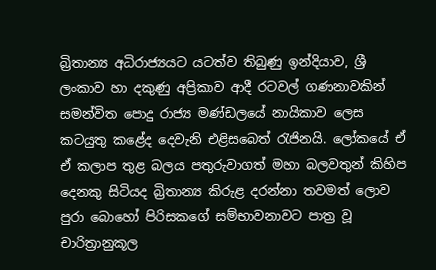බ්‍රිතාන්‍ය අධිරාජ්‍යයට යටත්ව තිබුණු ඉන්දියාව, ශ්‍රී ලංකාව හා දකුණු අප්‍රිකාව ආදී රටවල් ගණනාවකින් සමන්විත පොදු රාජ්‍ය මණ්ඩලයේ නායිකාව ලෙස කටයුතු කළේද දෙවැනි එළිසබෙත් රැජිනයි. ලෝකයේ ඒ ඒ කලාප තුළ බලය පතුරුවාගත් මහා බලවතුන් කිහිප දෙනකු සිටියද බ්‍රිතාන්‍ය කිරුළ දරන්නා තවමත් ලොව පුරා බොහෝ පිරිසකගේ සම්භාවනාවට පාත්‍ර වූ චාරිත්‍රානුකූල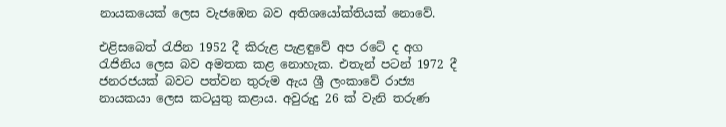නායකයෙක් ලෙස වැජඹෙන බව අතිශයෝක්තියක් නොවේ.

එළිසබෙත් රැජින 1952 දී කිරුළ පැළඳුවේ අප රටේ ද අග රැජිනිය ලෙස බව අමතක කළ නොහැක. එතැන් පටන් 1972 දී ජනරජයක් බවට පත්වන තුරුම ඇය ශ්‍රී ලංකාවේ රාජ්‍ය නායකයා ලෙස කටයුතු කළාය. අවුරුදු 26 ක් වැනි තරුණ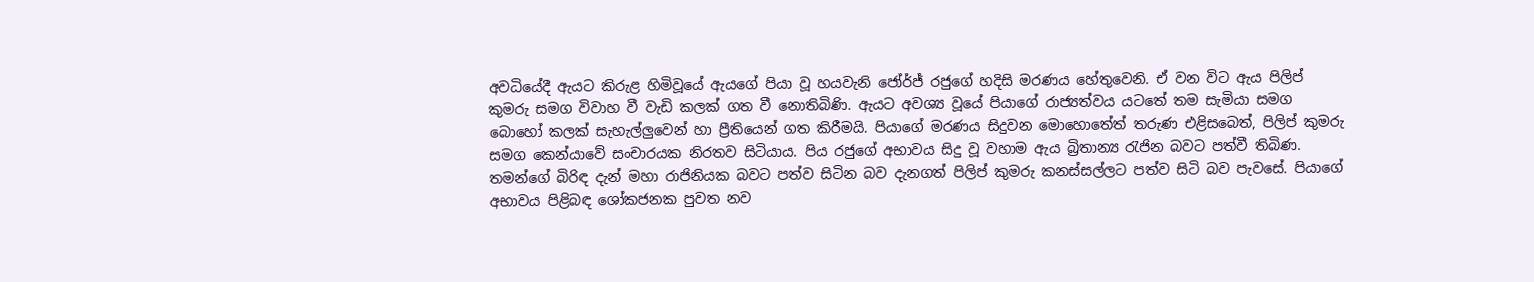අවධියේදී ඇයට කිරුළ හිමිවූයේ ඇයගේ පියා වූ හයවැනි ජෝර්ජ් රජුගේ හදිසි මරණය හේතුවෙනි. ඒ වන විට ඇය පිලිප් කුමරු සමග විවාහ වී වැඩි කලක් ගත වී නොතිබිණි. ඇයට අවශ්‍ය වූයේ පියාගේ රාජ්‍යත්වය යටතේ තම සැමියා සමග බොහෝ කලක් සැහැල්ලුවෙන් හා ප්‍රීතියෙන් ගත කිරීමයි. පියාගේ මරණය සිදුවන මොහොතේත් තරුණ එළිසබෙත්, පිලිප් කුමරු සමග කෙන්යාවේ සංචාරයක නිරතව සිටියාය. පිය රජුගේ අභාවය සිදු වූ වහාම ඇය බ්‍රිතාන්‍ය රැජින බවට පත්වී තිබිණ. තමන්ගේ බිරිඳ දැන් මහා රාජිනියක බවට පත්ව සිටින බව දැනගත් පිලිප් කුමරු කනස්සල්ලට පත්ව සිටි බව පැවසේ. පියාගේ අභාවය පිළිබඳ ශෝකජනක පුවත නව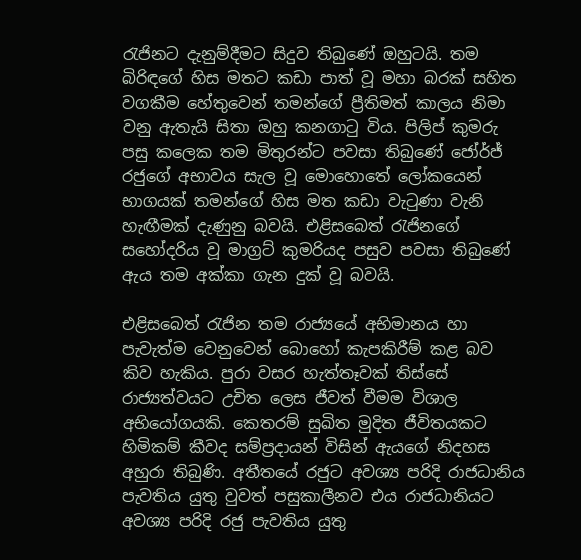රැජිනට දැනුම්දීමට සිදුව තිබුණේ ඔහුටයි. තම බිරිඳගේ හිස මතට කඩා පාත් වූ මහා බරක් සහිත වගකීම හේතුවෙන් තමන්ගේ ප්‍රීතිමත් කාලය නිමා වනු ඇතැයි සිතා ඔහු කනගාටු විය. පිලිප් කුමරු පසු කලෙක තම මිතුරන්ට පවසා තිබුණේ ජෝර්ජ් රජුගේ අභාවය සැල වූ මොහොතේ ලෝකයෙන් භාගයක් තමන්ගේ හිස මත කඩා වැටුණා වැනි හැඟීමක් දැණුනු බවයි. එළිසබෙත් රැජිනගේ සහෝදරිය වූ මාග්‍රට් කුමරියද පසුව පවසා තිබුණේ ඇය තම අක්කා ගැන දුක් වූ බවයි.

එළිසබෙත් රැජින තම රාජ්‍යයේ අභිමානය හා පැවැත්ම වෙනුවෙන් බොහෝ කැපකිරීම් කළ බව කිව හැකිය. පුරා වසර හැත්තෑවක් තිස්සේ රාජ්‍යත්වයට උචිත ලෙස ජීවත් වීමම විශාල අභියෝගයකි. කෙතරම් සුඛිත මුදිත ජීවිතයකට හිමිකම් කීවද සම්ප්‍රදායන් විසින් ඇයගේ නිදහස අහුරා තිබුණි. අතීතයේ රජුට අවශ්‍ය පරිදි රාජධානිය පැවතිය යුතු වුවත් පසුකාලීනව එය රාජධානියට අවශ්‍ය පරිදි රජු පැවතිය යුතු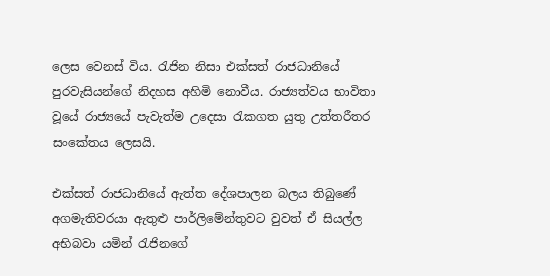ලෙස වෙනස් විය. රැජින නිසා එක්සත් රාජධානියේ පුරවැසියන්ගේ නිදහස අහිමි නොවීය. රාජ්‍යත්වය භාවිතා වූයේ රාජ්‍යයේ පැවැත්ම උදෙසා රැකගත යුතු උත්තරීතර සංකේතය ලෙසයි.

එක්සත් රාජධානියේ ඇත්ත දේශපාලන බලය තිබුණේ අගමැතිවරයා ඇතුළු පාර්ලිමේන්තුවට වුවත් ඒ සියල්ල අභිබවා යමින් රැජිනගේ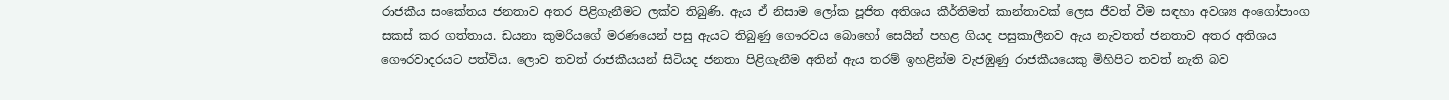රාජකීය සංකේතය ජනතාව අතර පිළිගැනීමට ලක්ව තිබුණි. ඇය ඒ නිසාම ලෝක පූජිත අතිශය කීර්තිමත් කාන්තාවක් ලෙස ජීවත් වීම සඳහා අවශ්‍ය අංගෝපාංග සකස් කර ගත්තාය. ඩයනා කුමරියගේ මරණයෙන් පසු ඇයට තිබුණු ගෞරවය බොහෝ සෙයින් පහළ ගියද පසුකාලීනව ඇය නැවතත් ජනතාව අතර අතිශය ගෞරවාදරයට පත්විය. ලොව තවත් රාජකීයයන් සිටියද ජනතා පිළිගැනීම අතින් ඇය තරම් ඉහළින්ම වැජඹුණු රාජකීයයෙකු මිහිපිට තවත් නැති බව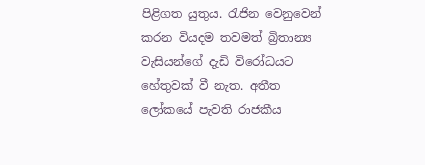පිළිගත යුතුය. රැජින වෙනුවෙන් කරන වියදම තවමත් බ්‍රිතාන්‍ය වැසියන්ගේ දැඩි විරෝධයට හේතුවක් වී නැත. අතීත ලෝකයේ පැවති රාජකීය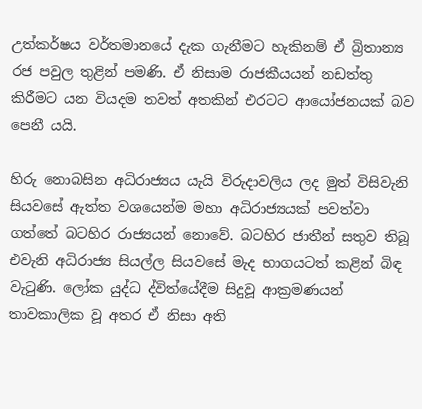උත්කර්ෂය වර්තමානයේ දැක ගැනීමට හැකිනම් ඒ බ්‍රිතාන්‍ය රජ පවුල තුළින් පමණි. ඒ නිසාම රාජකීයයන් නඩත්තු කිරීමට යන වියදම තවත් අතකින් එරටට ආයෝජනයක් බව පෙනී යයි.

හිරු නොබසින අධිරාජ්‍යය යැයි විරුදාවලිය ලද මුත් විසිවැනි සියවසේ ඇත්ත වශයෙන්ම මහා අධිරාජ්‍යයක් පවත්වා ගත්තේ බටහිර රාජ්‍යයන් නොවේ. බටහිර ජාතීන් සතුව තිබූ එවැනි අධිරාජ්‍ය සියල්ල සියවසේ මැද භාගයටත් කළින් බිඳ වැටුණි. ලෝක යුද්ධ ද්විත්යේදීම සිදුවූ ආක්‍රමණයන් තාවකාලික වූ අතර ඒ නිසා අති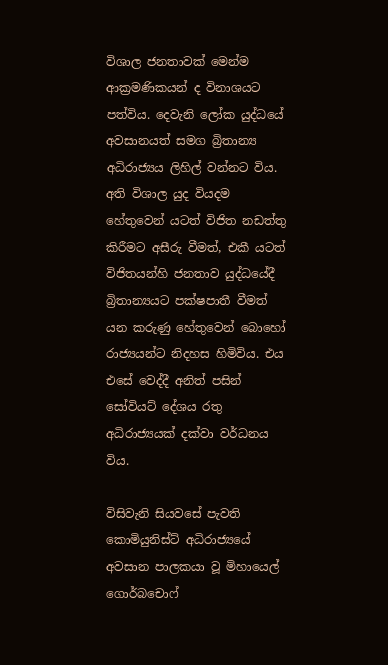විශාල ජනතාවක් මෙන්ම ආක්‍රමණිකයන් ද විනාශයට පත්විය. දෙවැනි ලෝක යුද්ධයේ අවසානයත් සමග බ්‍රිතාන්‍ය අධිරාජ්‍යය ලිහිල් වන්නට විය. අති විශාල යුද වියදම හේතුවෙන් යටත් විජිත නඩත්තු කිරීමට අසීරු වීමත්, එකී යටත් විජිතයන්හි ජනතාව යුද්ධයේදී බ්‍රිතාන්‍යයට පක්ෂපාතී වීමත් යන කරුණු හේතුවෙන් බොහෝ රාජ්‍යයන්ට නිදහස හිමිවිය. එය එසේ වෙද්දී අනිත් පසින් සෝවියට් දේශය රතු අධිරාජ්‍යයක් දක්වා වර්ධනය විය.

විසිවැනි සියවසේ පැවති කොමියුනිස්ට් අධිරාජ්‍යයේ අවසාන පාලකයා වූ මිහායෙල් ගොර්බචොෆ්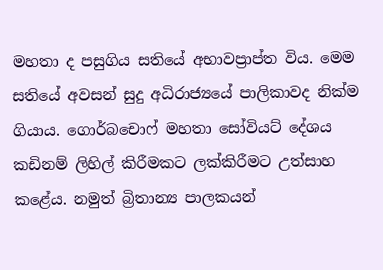මහතා ද පසුගිය සතියේ අභාවප්‍රාප්ත විය. මෙම සතියේ අවසන් සුදු අධිරාජ්‍යයේ පාලිකාවද නික්ම ගියාය. ගොර්බචොෆ් මහතා සෝවියට් දේශය කඩිනම් ලිහිල් කිරීමකට ලක්කිරීමට උත්සාහ කළේය. නමුත් බ්‍රිතාන්‍ය පාලකයන්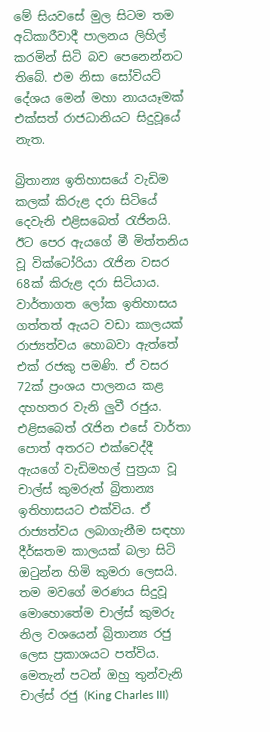මේ සියවසේ මුල සිටම තම අධිකාරීවාදී පාලනය ලිහිල් කරමින් සිටි බව පෙනෙන්නට තිබේ. එම නිසා සෝවියට් දේශය මෙන් මහා නායයෑමක් එක්සත් රාජධානියට සිදුවූයේ නැත.

බ්‍රිතාන්‍ය ඉතිහාසයේ වැඩිම කලක් කිරුළ දරා සිටියේ දෙවැනි එළිසබෙත් රැජිනයි. ඊට පෙර ඇයගේ මී මිත්තනිය වූ වික්ටෝරියා රැජින වසර 68ක් කිරුළ දරා සිටියාය. වාර්තාගත ලෝක ඉතිහාසය ගත්තත් ඇයට වඩා කාලයක් රාජ්‍යත්වය හොබවා ඇත්තේ එක් රජකු පමණි. ඒ වසර 72ක් ප්‍රංශය පාලනය කළ දහහතර වැනි ලුවී රජුය. එළිසබෙත් රැජින එසේ වාර්තා පොත් අතරට එක්වෙද්දී ඇයගේ වැඩිමහල් පුත්‍රයා වූ චාල්ස් කුමරුත් බ්‍රිතාන්‍ය ඉතිහාසයට එක්විය. ඒ රාජ්‍යත්වය ලබාගැනීම සඳහා දීර්ඝතම කාලයක් බලා සිටි ඔටුන්න හිමි කුමරා ලෙසයි. තම මවගේ මරණය සිදුවූ මොහොතේම චාල්ස් කුමරු නිල වශයෙන් බ්‍රිතාන්‍ය රජු ලෙස ප්‍රකාශයට පත්විය. මෙතැන් පටන් ඔහු තුන්වැනි චාල්ස් රජු (King Charles III)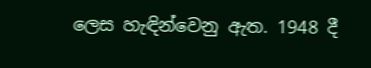ලෙස හැඳින්වෙනු ඇත. 1948 දී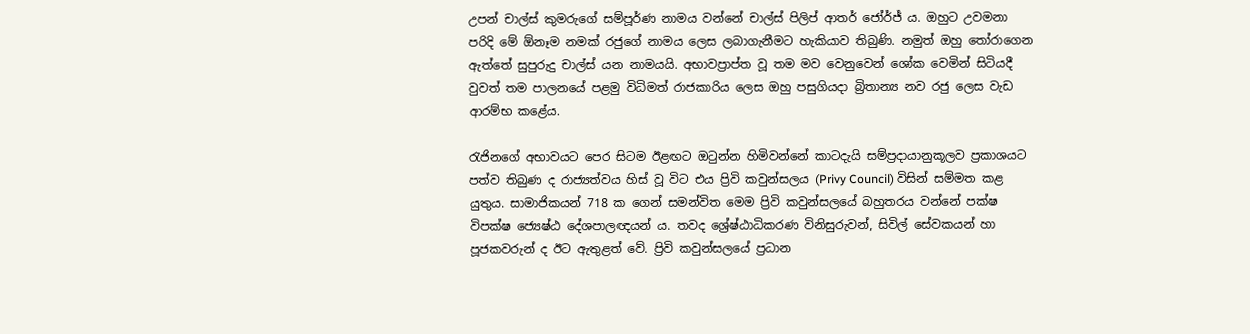උපන් චාල්ස් කුමරුගේ සම්පූර්ණ නාමය වන්නේ චාල්ස් පිලිප් ආතර් ජෝර්ජ් ය. ඔහුට උවමනා පරිදි මේ ඕනෑම නමක් රජුගේ නාමය ලෙස ලබාගැනීමට හැකියාව තිබුණි. නමුත් ඔහු තෝරාගෙන ඇත්තේ සුපුරුදු චාල්ස් යන නාමයයි. අභාවප්‍රාප්ත වූ තම මව වෙනුවෙන් ශෝක වෙමින් සිටියදී වුවත් තම පාලනයේ පළමු විධිමත් රාජකාරිය ලෙස ඔහු පසුගියදා බ්‍රිතාන්‍ය නව රජු ලෙස වැඩ ආරම්භ කළේය.

රැජිනගේ අභාවයට පෙර සිටම ඊළඟට ඔටුන්න හිමිවන්නේ කාටදැයි සම්ප්‍රදායානුකූලව ප්‍රකාශයට පත්ව තිබුණ ද රාජ්‍යත්වය හිස් වූ විට එය ප්‍රිවි කවුන්සලය (Privy Council) විසින් සම්මත කළ යුතුය. සාමාජිකයන් 718 ක ගෙන් සමන්විත මෙම ප්‍රිවි කවුන්සලයේ බහුතරය වන්නේ පක්ෂ විපක්ෂ ජ්‍යෙෂ්ඨ දේශපාලඥයන් ය. තවද ශ්‍රේෂ්ඨාධිකරණ විනිසුරුවන්, සිවිල් සේවකයන් හා පූජකවරුන් ද ඊට ඇතුළත් වේ. ප්‍රිවි කවුන්සලයේ ප්‍රධාන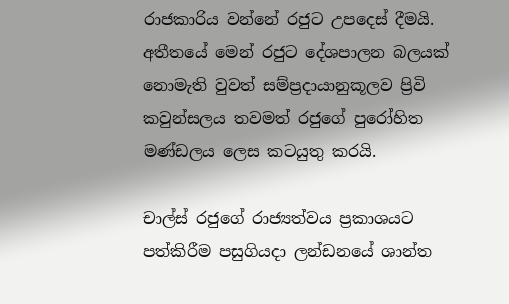රාජකාරිය වන්නේ රජුට උපදෙස් දීමයි. අතීතයේ මෙන් රජුට දේශපාලන බලයක් නොමැති වුවත් සම්ප්‍රදායානුකූලව ප්‍රිවි කවුන්සලය තවමත් රජුගේ පුරෝහිත මණ්ඩලය ලෙස කටයුතු කරයි.

චාල්ස් රජුගේ රාජ්‍යත්වය ප්‍රකාශයට පත්කිරීම පසුගියදා ලන්ඩනයේ ශාන්ත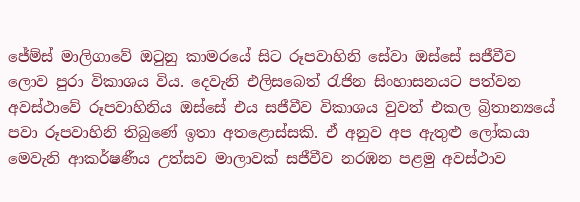ජේම්ස් මාලිගාවේ ඔටුනු කාමරයේ සිට රූපවාහිනි සේවා ඔස්සේ සජීවීව ලොව පුරා විකාශය විය. දෙවැනි එලිසබෙත් රැජින සිංහාසනයට පත්වන අවස්ථාවේ රූපවාහිනිය ඔස්සේ එය සජීවීව විකාශය වුවත් එකල බ්‍රිතාන්‍යයේ පවා රූපවාහිනි තිබුණේ ඉතා අතළොස්සකි. ඒ අනුව අප ඇතුළු ලෝකයා මෙවැනි ආකර්ෂණීය උත්සව මාලාවක් සජීවීව නරඹන පළමු අවස්ථාව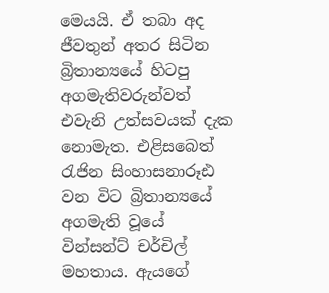මෙයයි. ඒ තබා අද ජීවතුන් අතර සිටින බ්‍රිතාන්‍යයේ හිටපු අගමැතිවරුන්වත් එවැනි උත්සවයක් දැක නොමැත. එළිසබෙත් රැජින සිංහාසනාරූඪ වන විට බ්‍රිතාන්‍යයේ අගමැති වූයේ වින්සන්ට් චර්චිල් මහතාය. ඇයගේ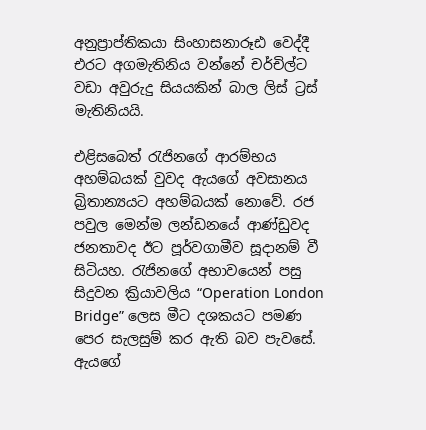අනුප්‍රාප්තිකයා සිංහාසනාරූඪ වෙද්දී එරට අගමැතිනිය වන්නේ චර්චිල්ට වඩා අවුරුදු සියයකින් බාල ලිස් ට්‍රස් මැතිනියයි.

එළිසබෙත් රැජිනගේ ආරම්භය අහම්බයක් වුවද ඇයගේ අවසානය බ්‍රිතාන්‍යයට අහම්බයක් නොවේ. රජ පවුල මෙන්ම ලන්ඩනයේ ආණ්ඩුවද ජනතාවද ඊට පූර්වගාමීව සූදානම් වී සිටියහ. රැජිනගේ අභාවයෙන් පසු සිදුවන ක්‍රියාවලිය “Operation London Bridge” ලෙස මීට දශකයට පමණ පෙර සැලසුම් කර ඇති බව පැවසේ. ඇයගේ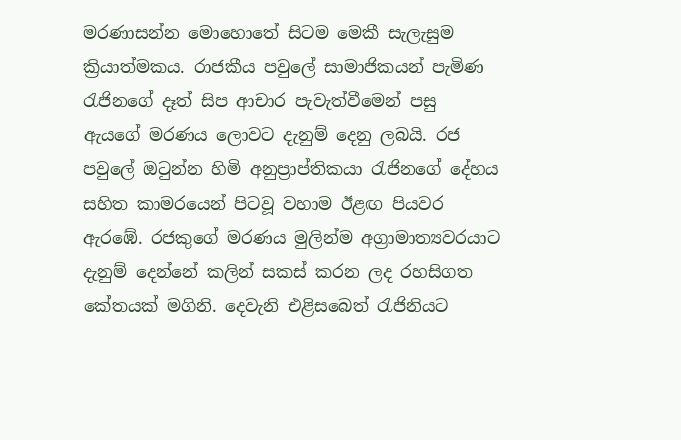මරණාසන්න මොහොතේ සිටම මෙකී සැලැසුම ක්‍රියාත්මකය. රාජකීය පවුලේ සාමාජිකයන් පැමිණ රැජිනගේ දෑත් සිප ආචාර පැවැත්වීමෙන් පසු ඇයගේ මරණය ලොවට දැනුම් දෙනු ලබයි. රජ පවුලේ ඔටුන්න හිමි අනුප්‍රාප්තිකයා රැජිනගේ දේහය සහිත කාමරයෙන් පිටවූ වහාම ඊළඟ පියවර ඇරඹේ. රජකුගේ මරණය මුලින්ම අග්‍රාමාත්‍යවරයාට දැනුම් දෙන්නේ කලින් සකස් කරන ලද රහසිගත කේතයක් මගිනි. දෙවැනි එළිසබෙත් රැජිනියට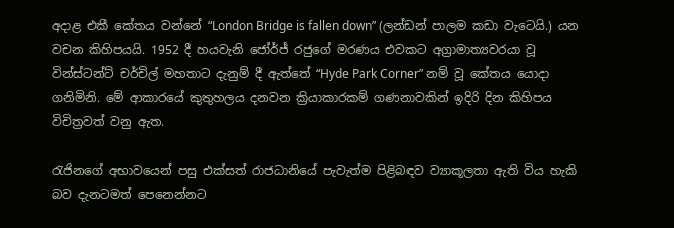අදාළ එකී කේතය වන්නේ “London Bridge is fallen down” (ලන්ඩන් පාලම කඩා වැටෙයි.) යන වචන කිහිපයයි. 1952 දී හයවැනි ජෝර්ජ් රජුගේ මරණය එවකට අග්‍රාමාත්‍යවරයා වූ වින්ස්ටන්ට් චර්චිල් මහතාට දැනුම් දී ඇත්තේ “Hyde Park Corner” නම් වූ කේතය යොදා ගනිමිනි. මේ ආකාරයේ කුතුහලය දනවන ක්‍රියාකාරකම් ගණනාවකින් ඉදිරි දින කිහිපය විචිත්‍රවත් වනු ඇත.

රැජිනගේ අභාවයෙන් පසු එක්සත් රාජධානියේ පැවැත්ම පිළිබඳව ව්‍යාකූලතා ඇති විය හැකි බව දැනටමත් පෙනෙන්නට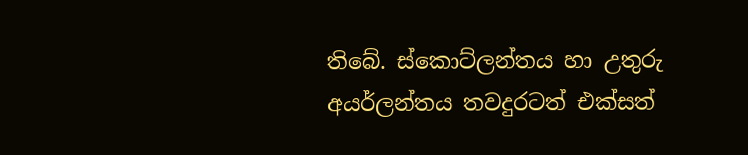තිබේ. ස්කොට්ලන්තය හා උතුරු අයර්ලන්තය තවදුරටත් එක්සත්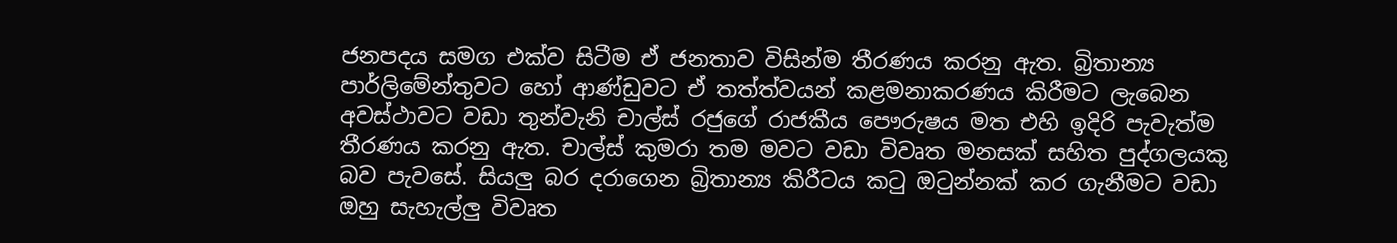ජනපදය සමග එක්ව සිටීම ඒ ජනතාව විසින්ම තීරණය කරනු ඇත. බ්‍රිතාන්‍ය පාර්ලිමේන්තුවට හෝ ආණ්ඩුවට ඒ තත්ත්වයන් කළමනාකරණය කිරීමට ලැබෙන අවස්ථාවට වඩා තුන්වැනි චාල්ස් රජුගේ රාජකීය පෞරුෂය මත එහි ඉදිරි පැවැත්ම තීරණය කරනු ඇත. චාල්ස් කුමරා තම මවට වඩා විවෘත මනසක් සහිත පුද්ගලයකු බව පැවසේ. සියලු බර දරාගෙන බ්‍රිතාන්‍ය කිරීටය කටු ඔටුන්නක් කර ගැනීමට වඩා ඔහු සැහැල්ලු විවෘත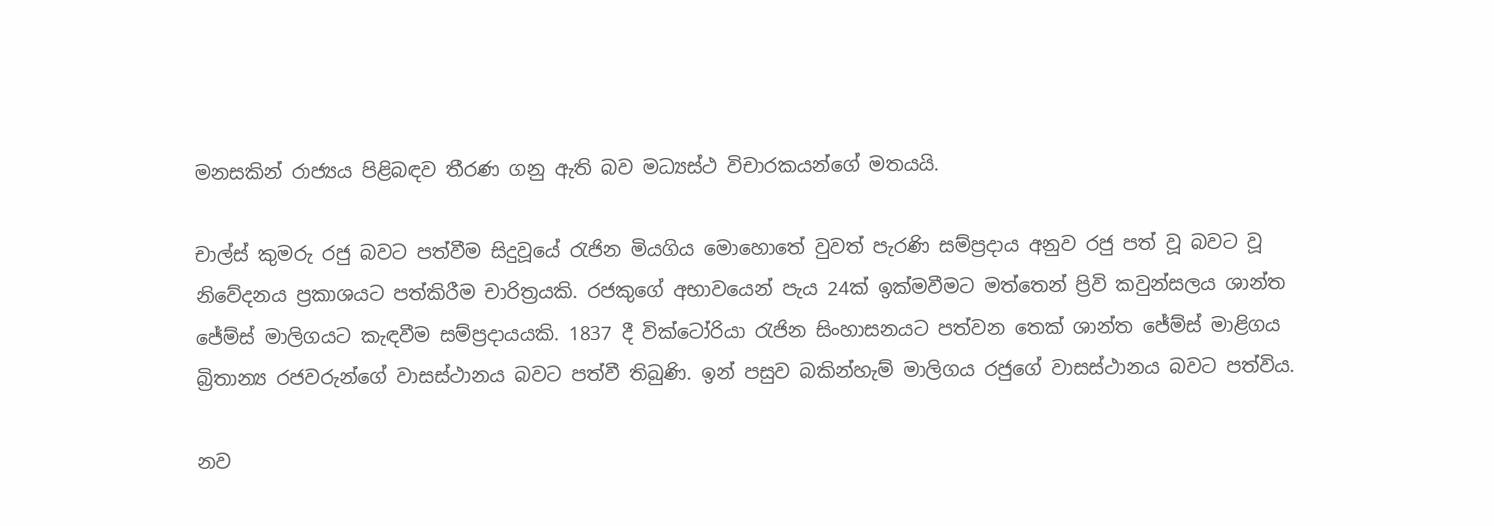මනසකින් රාජ්‍යය පිළිබඳව තීරණ ගනු ඇති බව මධ්‍යස්ථ විචාරකයන්ගේ මතයයි.

චාල්ස් කුමරු රජු බවට පත්වීම සිදුවූයේ රැජින මියගිය මොහොතේ වුවත් පැරණි සම්ප්‍රදාය අනුව රජු පත් වූ බවට වූ නිවේදනය ප්‍රකාශයට පත්කිරීම චාරිත්‍රයකි. රජකුගේ අභාවයෙන් පැය 24ක් ඉක්මවීමට මත්තෙන් ප්‍රිවි කවුන්සලය ශාන්ත ජේම්ස් මාලිගයට කැඳවීම සම්ප්‍රදායයකි. 1837 දී වික්ටෝරියා රැජින සිංහාසනයට පත්වන තෙක් ශාන්ත ජේම්ස් මාළිගය බ්‍රිතාන්‍ය රජවරුන්ගේ වාසස්ථානය බවට පත්වී තිබුණි. ඉන් පසුව බකින්හැම් මාලිගය රජුගේ වාසස්ථානය බවට පත්විය.

නව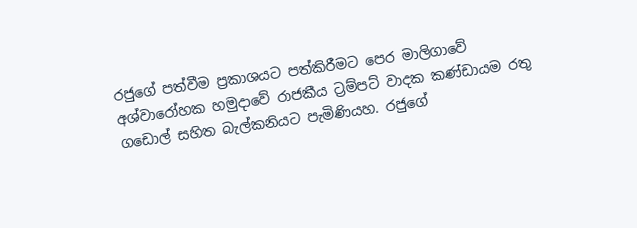රජුගේ පත්වීම ප්‍රකාශයට පත්කිරීමට පෙර මාලිගාවේ අශ්වාරෝහක හමුදාවේ රාජකීය ට්‍රම්පට් වාදක කණ්ඩායම රතු ගඩොල් සහිත බැල්කනියට පැමිණියහ. රජුගේ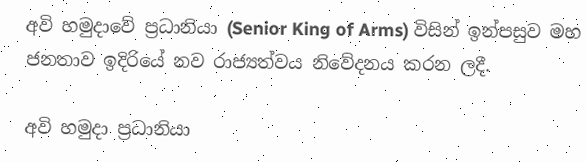අවි හමුදාවේ ප්‍රධානියා (Senior King of Arms) විසින් ඉන්පසුව මහ ජනතාව ඉදිරියේ නව රාජ්‍යත්වය නිවේදනය කරන ලදී.

අවි හමුදා ප්‍රධානියා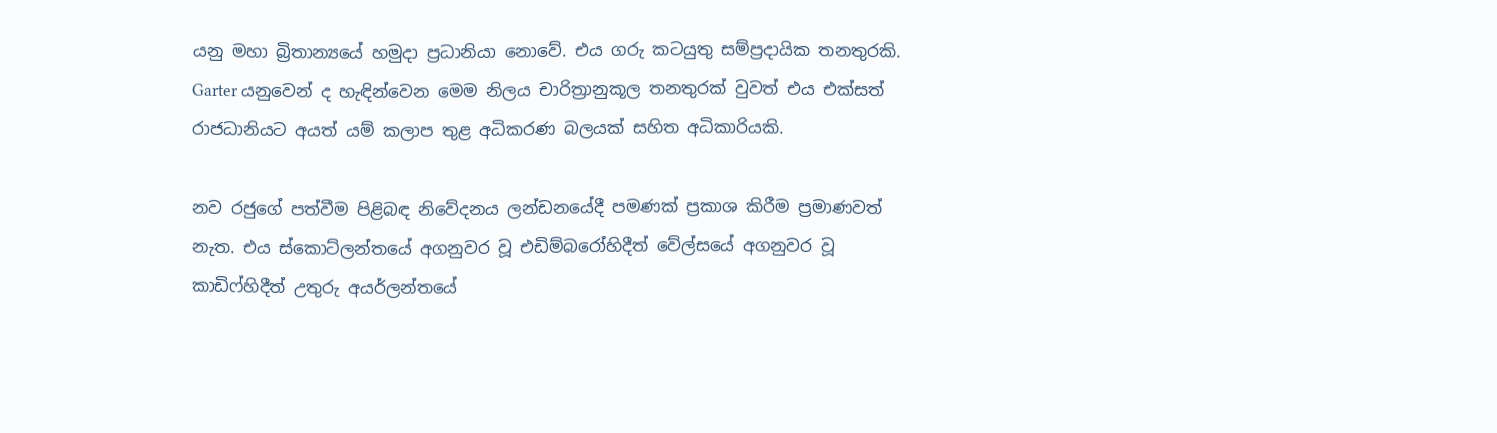යනු මහා බ්‍රිතාන්‍යයේ හමුදා ප්‍රධානියා නොවේ. එය ගරු කටයුතු සම්ප්‍රදායික තනතුරකි. Garter යනුවෙන් ද හැඳින්වෙන මෙම නිලය චාරිත්‍රානුකූල තනතුරක් වුවත් එය එක්සත් රාජධානියට අයත් යම් කලාප තුළ අධිකරණ බලයක් සහිත අධිකාරියකි.

නව රජුගේ පත්වීම පිළිබඳ නිවේදනය ලන්ඩනයේදී පමණක් ප්‍රකාශ කිරීම ප්‍රමාණවත් නැත. එය ස්කොට්ලන්තයේ අගනුවර වූ එඩිම්බරෝහිදීත් වේල්සයේ අගනුවර වූ කාඩිෆ්හිදීත් උතුරු අයර්ලන්තයේ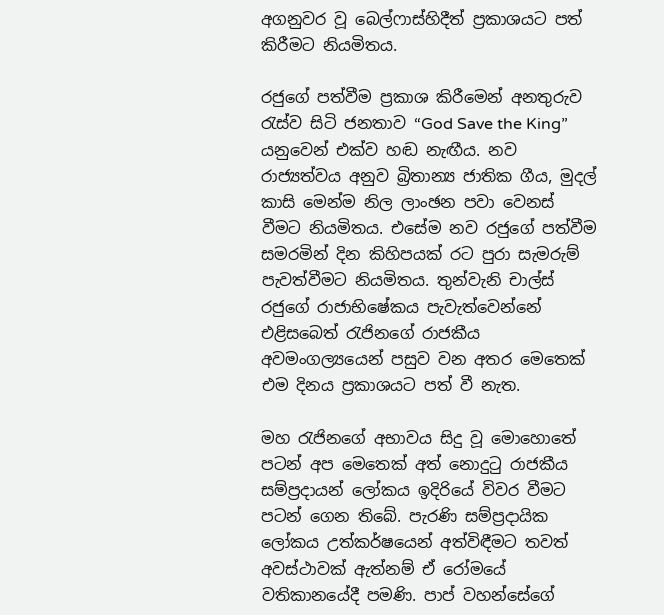අගනුවර වූ බෙල්ෆාස්හිදීත් ප්‍රකාශයට පත් කිරීමට නියමිතය.

රජුගේ පත්වීම ප්‍රකාශ කිරීමෙන් අනතුරුව රැස්ව සිටි ජනතාව “God Save the King” යනුවෙන් එක්ව හඬ නැඟීය. නව රාජ්‍යත්වය අනුව බ්‍රිතාන්‍ය ජාතික ගීය, මුදල් කාසි මෙන්ම නිල ලාංඡන පවා වෙනස් වීමට නියමිතය. එසේම නව රජුගේ පත්වීම සමරමින් දින කිහිපයක් රට පුරා සැමරුම් පැවත්වීමට නියමිතය. තුන්වැනි චාල්ස් රජුගේ රාජාභිෂේකය පැවැත්වෙන්නේ එළිසබෙත් රැජිනගේ රාජකීය අවමංගල්‍යයෙන් පසුව වන අතර මෙතෙක් එම දිනය ප්‍රකාශයට පත් වී නැත.

මහ රැජිනගේ අභාවය සිදු වූ මොහොතේ පටන් අප මෙතෙක් අත් නොදුටු රාජකීය සම්ප්‍රදායන් ලෝකය ඉදිරියේ විවර වීමට පටන් ගෙන තිබේ. පැරණි සම්ප්‍රදායික ලෝකය උත්කර්ෂයෙන් අත්විඳීමට තවත් අවස්ථාවක් ඇත්නම් ඒ රෝමයේ වතිකානයේදී පමණි. පාප් වහන්සේගේ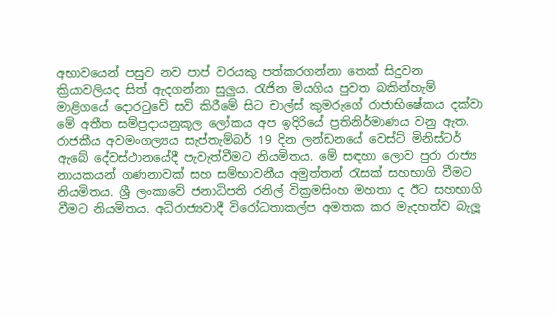අභාවයෙන් පසුව නව පාප් වරයකු පත්කරගන්නා තෙක් සිදුවන ක්‍රියාවලියද සිත් ඇදගන්නා සුලුය. රැජින මියගිය පුවත බකින්හැම් මාළිගයේ දොරටුවේ සවි කිරීමේ සිට චාල්ස් කුමරුගේ රාජාභිෂේකය දක්වා මේ අතීත සම්ප්‍රදායනුකූල ලෝකය අප ඉදිරියේ ප්‍රතිනිර්මාණය වනු ඇත. රාජකීය අවමංගල්‍යය සැප්තැම්බර් 19 දින ලන්ඩනයේ වෙස්ට් මිනිස්ටර් ඇබේ දේවස්ථානයේදී පැවැත්වීමට නියමිතය. මේ සඳහා ලොව පුරා රාජ්‍ය නායකයන් ගණනාවක් සහ සම්භාවනීය අමුත්තන් රැසක් සහභාගි වීමට නියමිතය. ශ්‍රී ලංකාවේ ජනාධිපති රනිල් වික්‍රමසිංහ මහතා ද ඊට සහභාගි වීමට නියමිතය. අධිරාජ්‍යවාදී විරෝධතාකල්ප අමතක කර මැදහත්ව බැලූ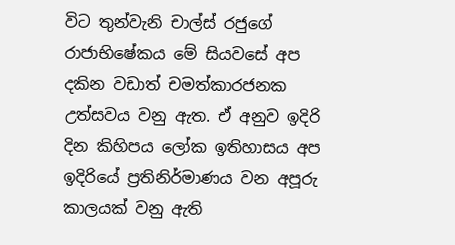විට තුන්වැනි චාල්ස් රජුගේ රාජාභිෂේකය මේ සියවසේ අප දකින වඩාත් චමත්කාරජනක උත්සවය වනු ඇත. ඒ අනුව ඉදිරි දින කිහිපය ලෝක ඉතිහාසය අප ඉදිරියේ ප්‍රතිනිර්මාණය වන අපූරු කාලයක් වනු ඇති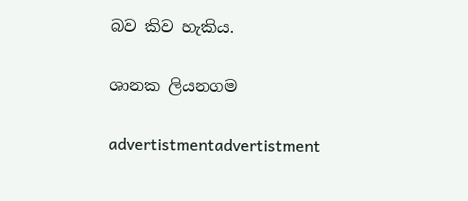බව කිව හැකිය.

ශානක ලියනගම

advertistmentadvertistment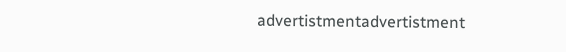advertistmentadvertistment